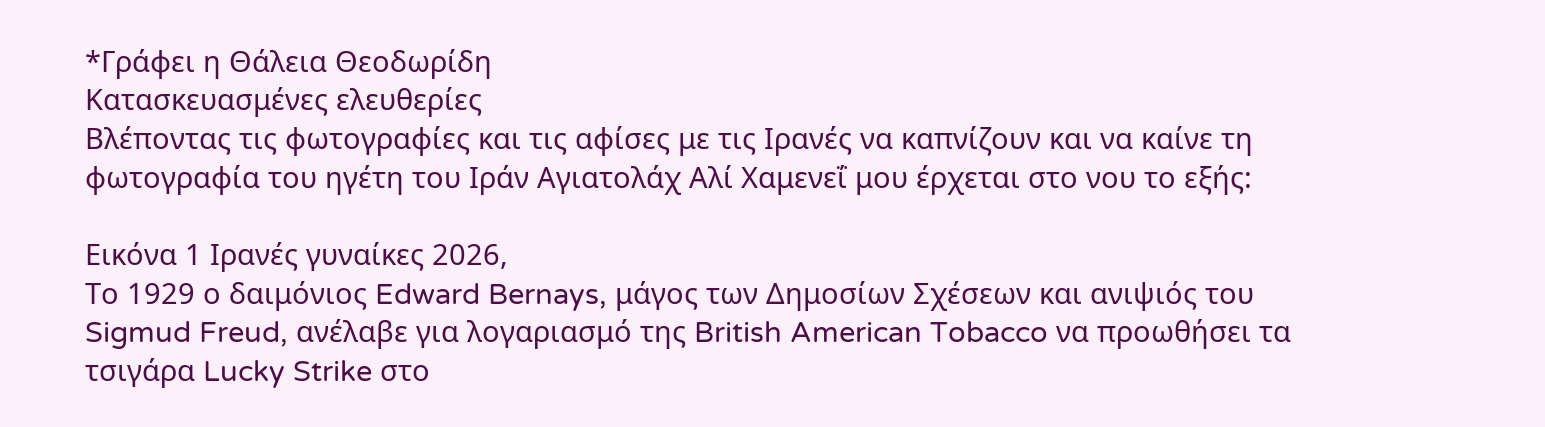*Γράφει η Θάλεια Θεοδωρίδη
Κατασκευασμένες ελευθερίες
Βλέποντας τις φωτογραφίες και τις αφίσες με τις Ιρανές να καπνίζουν και να καίνε τη φωτογραφία του ηγέτη του Ιράν Αγιατολάχ Αλί Χαμενεΐ μου έρχεται στο νου το εξής:

Εικόνα 1 Ιρανές γυναίκες 2026,
Το 1929 ο δαιμόνιος Edward Bernays, μάγος των Δημοσίων Σχέσεων και ανιψιός του Sigmud Freud, ανέλαβε για λογαριασμό της British American Tobacco να προωθήσει τα τσιγάρα Lucky Strike στο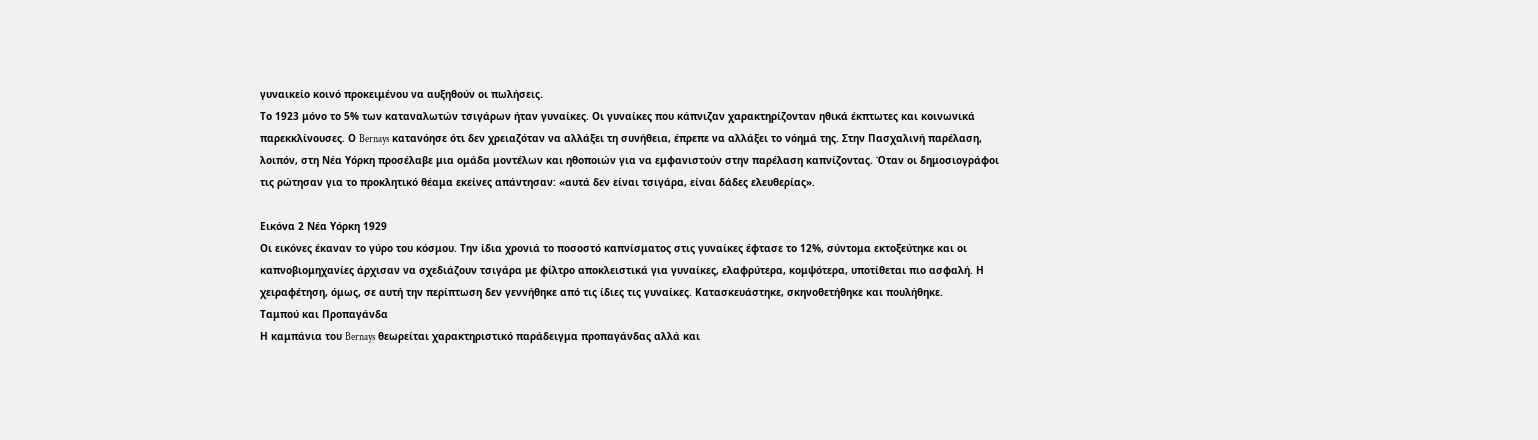γυναικείο κοινό προκειμένου να αυξηθούν οι πωλήσεις.
Το 1923 μόνο το 5% των καταναλωτών τσιγάρων ήταν γυναίκες. Οι γυναίκες που κάπνιζαν χαρακτηρίζονταν ηθικά έκπτωτες και κοινωνικά παρεκκλίνουσες. Ο Bernays κατανόησε ότι δεν χρειαζόταν να αλλάξει τη συνήθεια, έπρεπε να αλλάξει το νόημά της. Στην Πασχαλινή παρέλαση, λοιπόν, στη Νέα Υόρκη προσέλαβε μια ομάδα μοντέλων και ηθοποιών για να εμφανιστούν στην παρέλαση καπνίζοντας. Όταν οι δημοσιογράφοι τις ρώτησαν για το προκλητικό θέαμα εκείνες απάντησαν: «αυτά δεν είναι τσιγάρα, είναι δάδες ελευθερίας».

Εικόνα 2 Νέα Υόρκη 1929
Οι εικόνες έκαναν το γύρο του κόσμου. Την ίδια χρονιά το ποσοστό καπνίσματος στις γυναίκες έφτασε το 12%, σύντομα εκτοξεύτηκε και οι καπνοβιομηχανίες άρχισαν να σχεδιάζουν τσιγάρα με φίλτρο αποκλειστικά για γυναίκες, ελαφρύτερα, κομψότερα, υποτίθεται πιο ασφαλή. Η χειραφέτηση, όμως, σε αυτή την περίπτωση δεν γεννήθηκε από τις ίδιες τις γυναίκες. Κατασκευάστηκε, σκηνοθετήθηκε και πουλήθηκε.
Ταμπού και Προπαγάνδα
Η καμπάνια του Bernays θεωρείται χαρακτηριστικό παράδειγμα προπαγάνδας αλλά και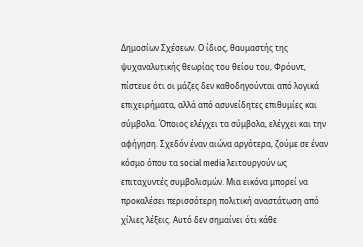Δημοσίων Σχέσεων. Ο ίδιος, θαυμαστής της ψυχαναλυτικής θεωρίας του θείου του, Φρόυντ, πίστευε ότι οι μάζες δεν καθοδηγούνται από λογικά επιχειρήματα, αλλά από ασυνείδητες επιθυμίες και σύμβολα. Όποιος ελέγχει τα σύμβολα, ελέγχει και την αφήγηση. Σχεδόν έναν αιώνα αργότερα, ζούμε σε έναν κόσμο όπου τα social media λειτουργούν ως επιταχυντές συμβολισμών. Μια εικόνα μπορεί να προκαλέσει περισσότερη πολιτική αναστάτωση από χίλιες λέξεις. Αυτό δεν σημαίνει ότι κάθε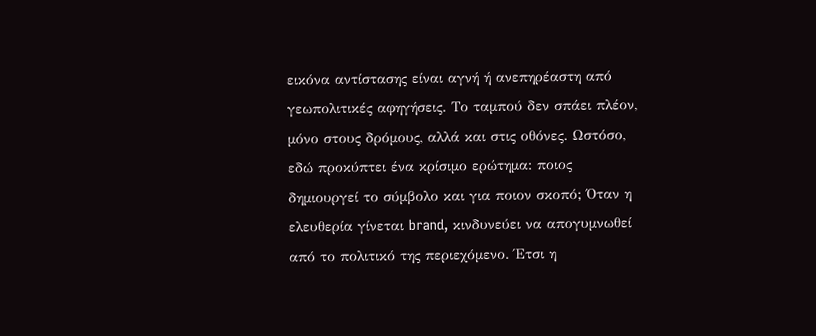εικόνα αντίστασης είναι αγνή ή ανεπηρέαστη από γεωπολιτικές αφηγήσεις. Το ταμπού δεν σπάει πλέον, μόνο στους δρόμους, αλλά και στις οθόνες. Ωστόσο, εδώ προκύπτει ένα κρίσιμο ερώτημα: ποιος δημιουργεί το σύμβολο και για ποιον σκοπό; Όταν η ελευθερία γίνεται brand, κινδυνεύει να απογυμνωθεί από το πολιτικό της περιεχόμενο. Έτσι η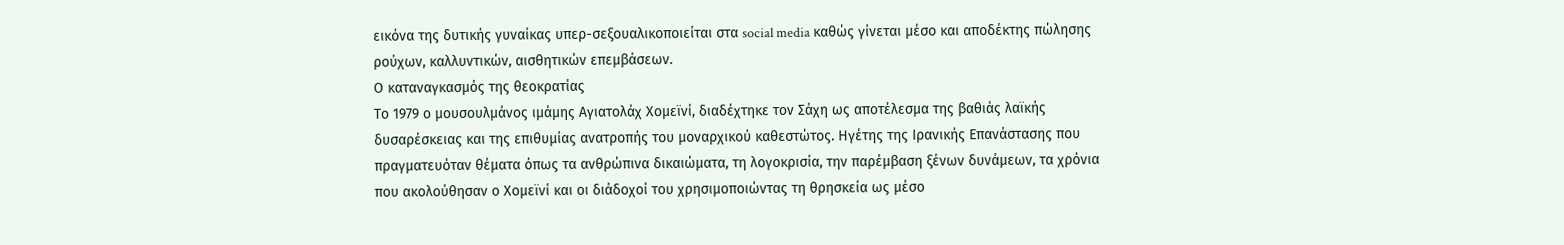εικόνα της δυτικής γυναίκας υπερ-σεξουαλικοποιείται στα social media καθώς γίνεται μέσο και αποδέκτης πώλησης ρούχων, καλλυντικών, αισθητικών επεμβάσεων.
Ο καταναγκασμός της θεοκρατίας
Το 1979 ο μουσουλμάνος ιμάμης Αγιατολάχ Χομεϊνί, διαδέχτηκε τον Σάχη ως αποτέλεσμα της βαθιάς λαϊκής δυσαρέσκειας και της επιθυμίας ανατροπής του μοναρχικού καθεστώτος. Ηγέτης της Ιρανικής Επανάστασης που πραγματευόταν θέματα όπως τα ανθρώπινα δικαιώματα, τη λογοκρισία, την παρέμβαση ξένων δυνάμεων, τα χρόνια που ακολούθησαν ο Χομεϊνί και οι διάδοχοί του χρησιμοποιώντας τη θρησκεία ως μέσο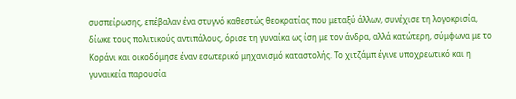συσπείρωσης, επέβαλαν ένα στυγνό καθεστώς θεοκρατίας που μεταξύ άλλων, συνέχισε τη λογοκρισία, δίωκε τους πολιτικούς αντιπάλους, όρισε τη γυναίκα ως ίση με τον άνδρα, αλλά κατώτερη, σύμφωνα με το Κοράνι και οικοδόμησε έναν εσωτερικό μηχανισμό καταστολής. Το χιτζάμπ έγινε υποχρεωτικό και η γυναικεία παρουσία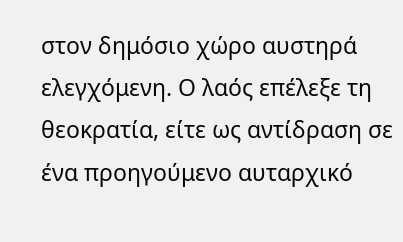στον δημόσιο χώρο αυστηρά ελεγχόμενη. Ο λαός επέλεξε τη θεοκρατία, είτε ως αντίδραση σε ένα προηγούμενο αυταρχικό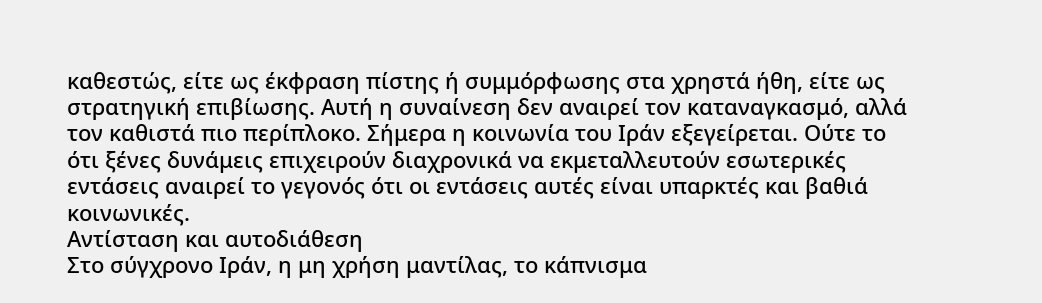καθεστώς, είτε ως έκφραση πίστης ή συμμόρφωσης στα χρηστά ήθη, είτε ως στρατηγική επιβίωσης. Αυτή η συναίνεση δεν αναιρεί τον καταναγκασμό, αλλά τον καθιστά πιο περίπλοκο. Σήμερα η κοινωνία του Ιράν εξεγείρεται. Ούτε το ότι ξένες δυνάμεις επιχειρούν διαχρονικά να εκμεταλλευτούν εσωτερικές εντάσεις αναιρεί το γεγονός ότι οι εντάσεις αυτές είναι υπαρκτές και βαθιά κοινωνικές.
Αντίσταση και αυτοδιάθεση
Στο σύγχρονο Ιράν, η μη χρήση μαντίλας, το κάπνισμα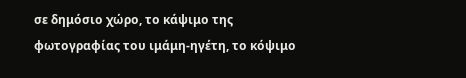σε δημόσιο χώρο, το κάψιμο της φωτογραφίας του ιμάμη-ηγέτη, το κόψιμο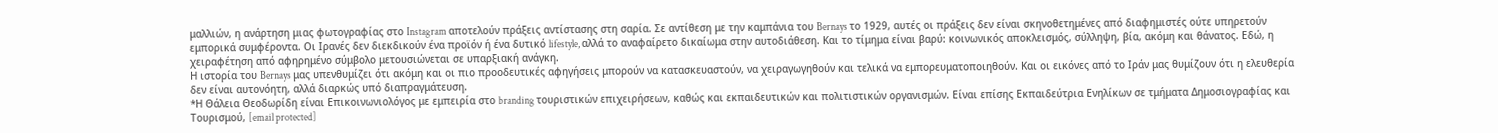μαλλιών, η ανάρτηση μιας φωτογραφίας στο Instagram αποτελούν πράξεις αντίστασης στη σαρία. Σε αντίθεση με την καμπάνια του Bernays το 1929, αυτές οι πράξεις δεν είναι σκηνοθετημένες από διαφημιστές ούτε υπηρετούν εμπορικά συμφέροντα. Οι Ιρανές δεν διεκδικούν ένα προϊόν ή ένα δυτικό lifestyle, αλλά το αναφαίρετο δικαίωμα στην αυτοδιάθεση. Και το τίμημα είναι βαρύ: κοινωνικός αποκλεισμός, σύλληψη, βία, ακόμη και θάνατος. Εδώ, η χειραφέτηση από αφηρημένο σύμβολο μετουσιώνεται σε υπαρξιακή ανάγκη.
Η ιστορία του Bernays μας υπενθυμίζει ότι ακόμη και οι πιο προοδευτικές αφηγήσεις μπορούν να κατασκευαστούν, να χειραγωγηθούν και τελικά να εμπορευματοποιηθούν. Και οι εικόνες από το Ιράν μας θυμίζουν ότι η ελευθερία δεν είναι αυτονόητη, αλλά διαρκώς υπό διαπραγμάτευση.
*Η Θάλεια Θεοδωρίδη είναι Επικοινωνιολόγος με εμπειρία στο branding τουριστικών επιχειρήσεων, καθώς και εκπαιδευτικών και πολιτιστικών οργανισμών. Είναι επίσης Εκπαιδεύτρια Ενηλίκων σε τμήματα Δημοσιογραφίας και Τουρισμού, [email protected]